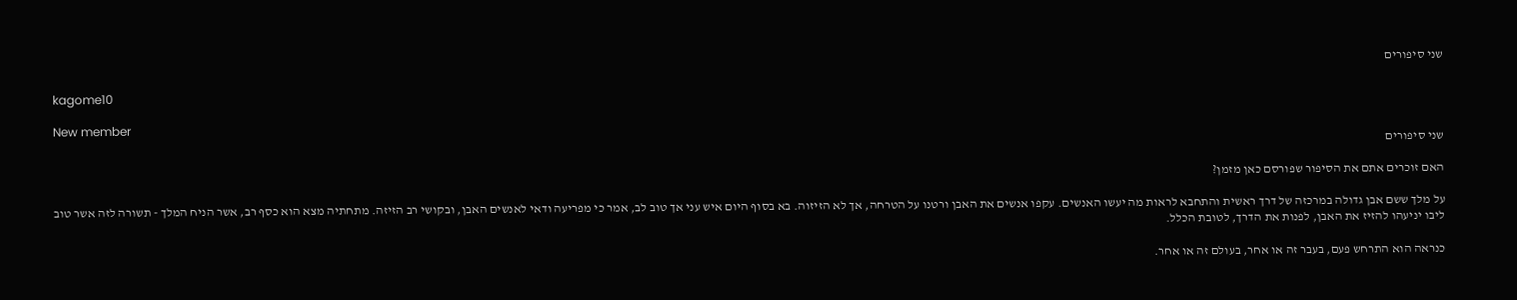שני סיפורים

kagome10

New member
שני סיפורים

האם זוכרים אתם את הסיפור שפורסם כאן מזמן?

על מלך ששם אבן גדולה במרכזה של דרך ראשית והתחבא לראות מה יעשו האנשים. עקפו אנשים את האבן ורטנו על הטרחה, אך לא הזיזוה. בא בסוף היום איש עני אך טוב לב, אמר כי מפריעה ודאי לאנשים האבן, ובקושי רב הזיזה. מתחתיה מצא הוא כסף רב, אשר הניח המלך - תשורה לזה אשר טוב ליבו יניעהו להזיז את האבן, לפנות את הדרך, לטובת הכלל.

כנראה הוא התרחש פעם, בעבר זה או אחר, בעולם זה או אחר.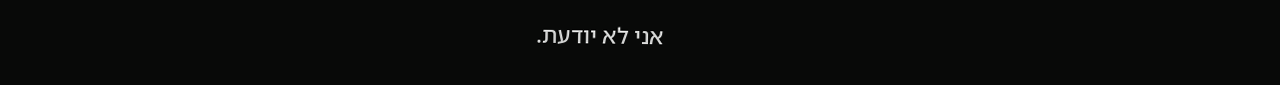אני לא יודעת.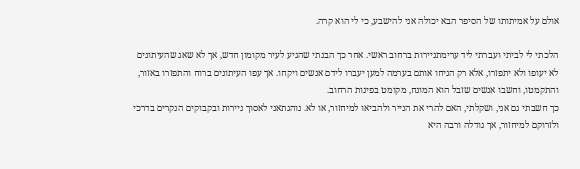אולם על אמיתותו של הסיפר הבא יכולה אני להישבע, כי לי הוא קרה.

הלכתי לי לביתי ועברתי ליד ערימתניירות ברחוב ראשי. אחר כך הבנתי שהגיע לעיר מקומון חדש, אך לא שאג שהעיתונים לא יעופו ולא יתפזרו, אלא רק הניחו אותם בערמה למען יעברו לידם אנשים ויקחו. אך עפו העיתונים ברוח והתפזרו באזור, והתקמטו, וחשבו אנשים שזבל הוא המונח, מקומט בפינות הרחוב.
כך חשבתי גם אני, ושקלתי, האם להרי את הנייר ולהביאו למיחזור, או לא. נוהגתאני לאסוך ניירות ובקבוקים הנקרים בדרכי ולזרוקם למיחזור, אך גודלה ורבה היא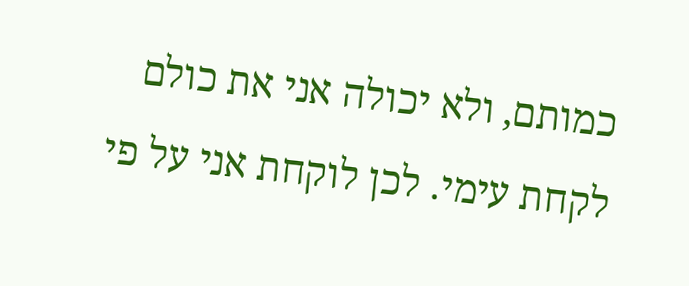כמותם, ולא יכולה אני את כולם לקחת עימי. לכן לוקחת אני על פי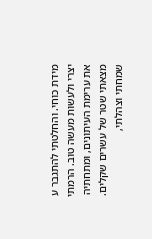מידת כוחי. והחלטתי להתגבר ע יצרי ולעשות מעשה טוב. הרמתי את ערימת העיתונים, ומתחתיה מצאתי שטר של עשרים שקלים. שמחתי וצהלתי,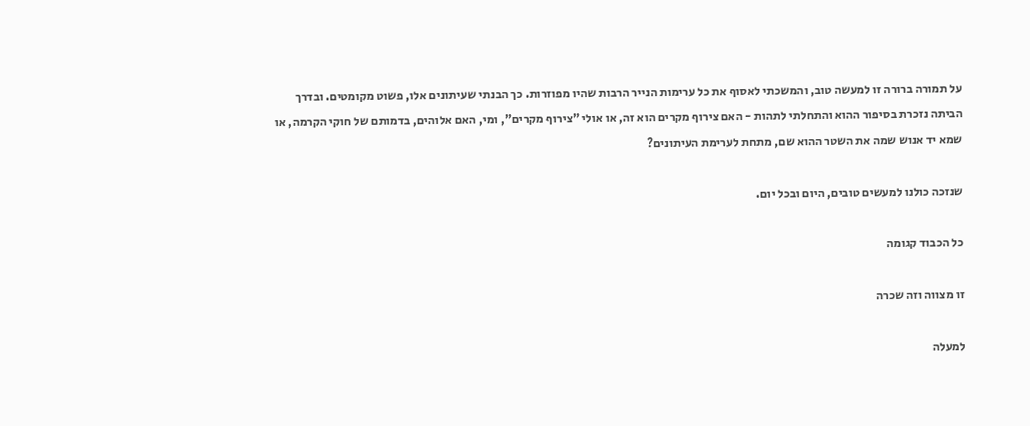על תמורה ברורה זו למעשה טוב, והמשכתי לאסוף את כל ערימות הנייר הרבות שהיו מפוזרות. כך הבנתי שעיתונים אלו, פשוט מקומטים. ובדרך הביתה נזכרת בסיפור ההוא והתחלתי לתהות - האם צירוף מקרים הוא זה, או אולי "צירוף מקרים", ומי, האם אלוהים, בדמותם של חוקי הקרמה, או שמא יד אנוש שמה את השטר ההוא שם, מתחת לערימת העיתונים?

שנזכה כולנו למעשים טובים, היום ובכל יום.

כל הכבוד קגומה

זו מצווה וזה שכרה

למעלה